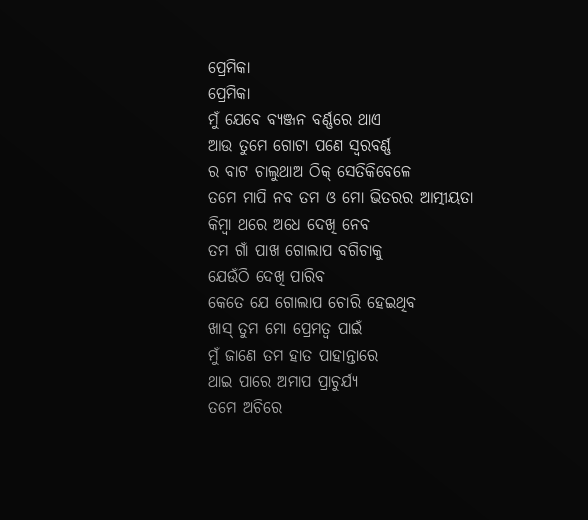ପ୍ରେମିକା
ପ୍ରେମିକା
ମୁଁ ଯେବେ ବ୍ୟଞ୍ଜନ ବର୍ଣ୍ଣରେ ଥାଏ
ଆଉ ତୁମେ ଗୋଟା ପଣେ ସ୍ବରବର୍ଣ୍ଣ
ର ବାଟ ଚାଲୁଥାଅ ଠିକ୍ ସେତିକିବେଳେ
ତମେ ମାପି ନବ ତମ ଓ ମୋ ଭିତରର ଆତ୍ମୀୟତା
କିମ୍ବା ଥରେ ଅଧେ ଦେଖି ନେବ
ତମ ଗାଁ ପାଖ ଗୋଲାପ ବଗିଚାକୁ
ଯେଉଁଠି ଦେଖି ପାରିବ
କେତେ ଯେ ଗୋଲାପ ଚୋରି ହେଇଥିବ
ଖାସ୍ ତୁମ ମୋ ପ୍ରେମତ୍ବ ପାଇଁ
ମୁଁ ଜାଣେ ତମ ହାତ ପାହାନ୍ତାରେ
ଥାଇ ପାରେ ଅମାପ ପ୍ରାଚୁର୍ଯ୍ୟ
ତମେ ଅଚିରେ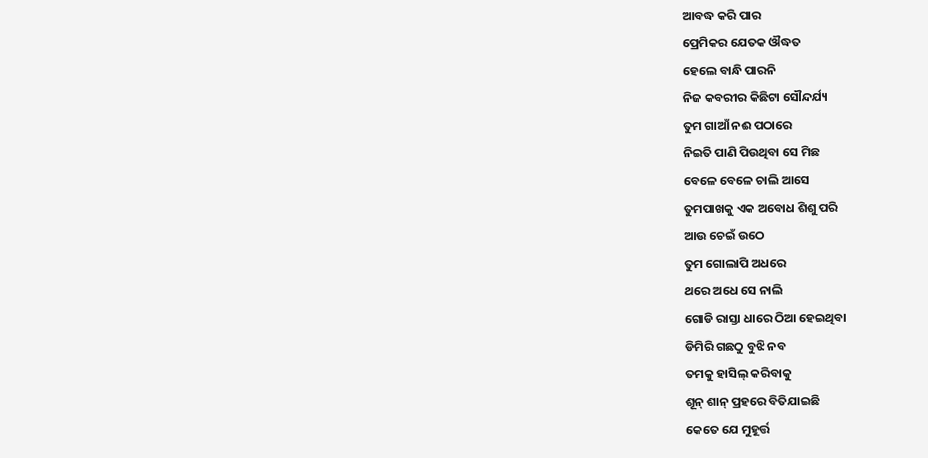ଆବଦ୍ଧ କରି ପାର
ପ୍ରେମିକର ଯେତକ ଔଦ୍ଧତ
ହେଲେ ବାନ୍ଧି ପାରନି
ନିଜ କବରୀର କିଛିଟା ସୌନ୍ଦର୍ଯ୍ୟ
ତୁମ ଗାଆଁ ନଈ ପଠାରେ
ନିଇତି ପାଣି ପିଉଥିବା ସେ ମିଛ
ବେଳେ ବେଳେ ଚାଲି ଆସେ
ତୁମପାଖକୁ ଏକ ଅବୋଧ ଶିଶୁ ପରି
ଆଉ ଚେଇଁ ଉଠେ
ତୁମ ଗୋଲାପି ଅଧରେ
ଥରେ ଅଧେ ସେ ନାଲି
ଗୋଡି ରାସ୍ତା ଧାରେ ଠିଆ ହେଇଥିବା
ଡିମିରି ଗଛଠୁ ବୁଝି ନବ
ତମକୁ ହାସିଲ୍ କରିବାକୁ
ଶୂନ୍ ଶାନ୍ ପ୍ରହରେ ବିତିଯାଇଛି
କେତେ ଯେ ମୁହୂର୍ତ୍ତ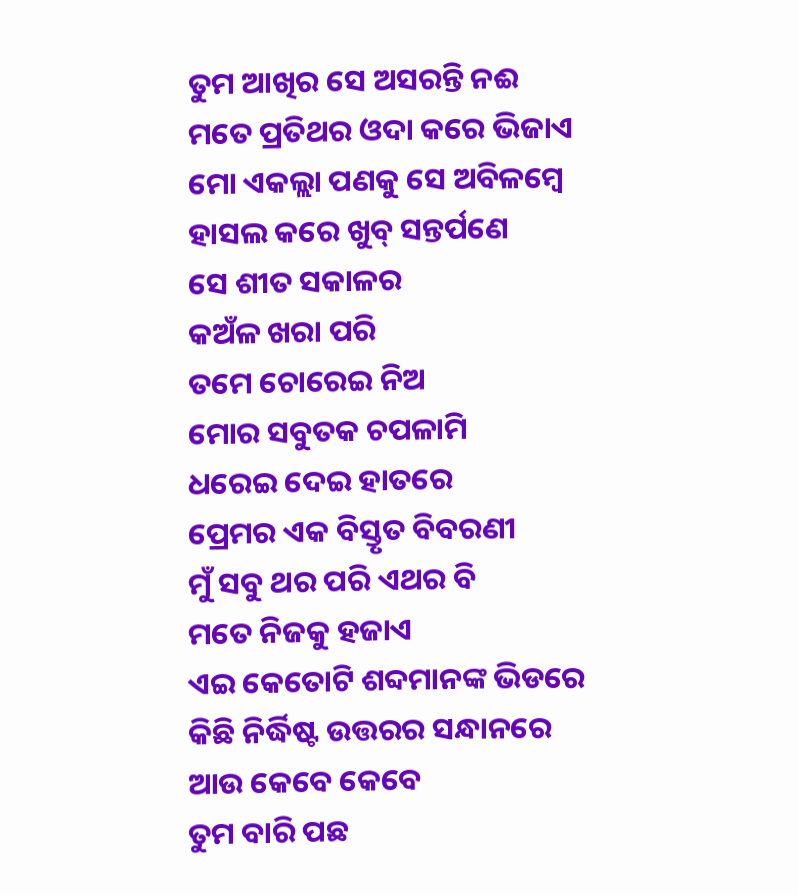ତୁମ ଆଖିର ସେ ଅସରନ୍ତି ନଈ
ମତେ ପ୍ରତିଥର ଓଦା କରେ ଭିଜାଏ
ମୋ ଏକଲ୍ଲା ପଣକୁ ସେ ଅବିଳମ୍ବେ
ହାସଲ କରେ ଖୁବ୍ ସନ୍ତର୍ପଣେ
ସେ ଶୀତ ସକାଳର
କଅଁଳ ଖରା ପରି
ତମେ ଚୋରେଇ ନିଅ
ମୋର ସବୁତକ ଚପଳାମି
ଧରେଇ ଦେଇ ହାତରେ
ପ୍ରେମର ଏକ ବିସ୍ତୃତ ବିବରଣୀ
ମୁଁ ସବୁ ଥର ପରି ଏଥର ବି
ମତେ ନିଜକୁ ହଜାଏ
ଏଇ କେତୋଟି ଶବ୍ଦମାନଙ୍କ ଭିଡରେ
କିଛି ନିର୍ଦ୍ଧିଷ୍ଟ ଉତ୍ତରର ସନ୍ଧାନରେ
ଆଉ କେବେ କେବେ
ତୁମ ବାରି ପଛ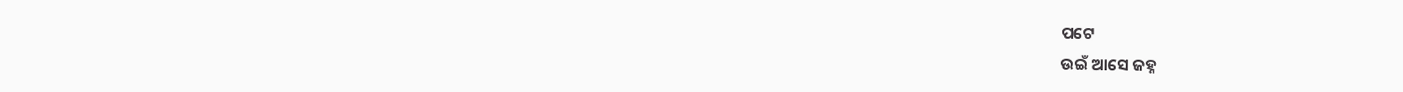ପଟେ
ଉଇଁ ଆସେ ଜହ୍ନ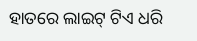ହାତରେ ଲାଇଟ୍ ଟିଏ ଧରି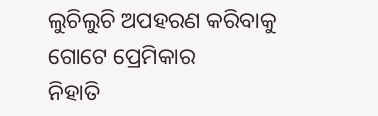ଲୁଚିଲୁଚି ଅପହରଣ କରିବାକୁ
ଗୋଟେ ପ୍ରେମିକାର
ନିହାତି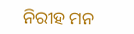ନିରୀହ ମନ